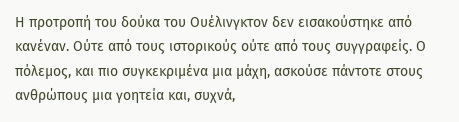Η προτροπή του δούκα του Ουέλινγκτον δεν εισακούστηκε από κανέναν. Ούτε από τους ιστορικούς ούτε από τους συγγραφείς. Ο πόλεμος, και πιο συγκεκριμένα μια μάχη, ασκούσε πάντοτε στους ανθρώπους μια γοητεία και, συχνά,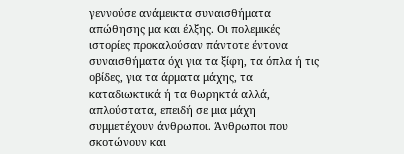γεννούσε ανάμεικτα συναισθήματα απώθησης μα και έλξης. Οι πολεμικές ιστορίες προκαλούσαν πάντοτε έντονα συναισθήματα όχι για τα ξίφη, τα όπλα ή τις οβίδες, για τα άρματα μάχης, τα καταδιωκτικά ή τα θωρηκτά αλλά, απλούστατα, επειδή σε μια μάχη συμμετέχουν άνθρωποι. Άνθρωποι που σκοτώνουν και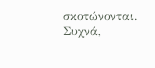σκοτώνονται. Συχνά,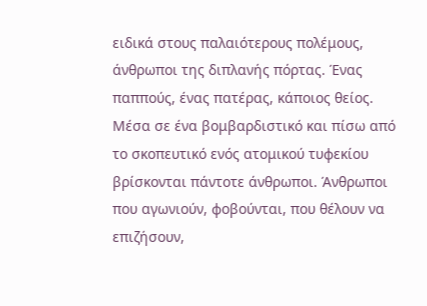ειδικά στους παλαιότερους πολέμους, άνθρωποι της διπλανής πόρτας. Ένας παππούς, ένας πατέρας, κάποιος θείος. Μέσα σε ένα βομβαρδιστικό και πίσω από το σκοπευτικό ενός ατομικού τυφεκίου βρίσκονται πάντοτε άνθρωποι. Άνθρωποι που αγωνιούν, φοβούνται, που θέλουν να επιζήσουν,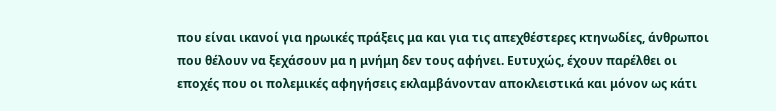που είναι ικανοί για ηρωικές πράξεις μα και για τις απεχθέστερες κτηνωδίες, άνθρωποι που θέλουν να ξεχάσουν μα η μνήμη δεν τους αφήνει. Ευτυχώς, έχουν παρέλθει οι εποχές που οι πολεμικές αφηγήσεις εκλαμβάνονταν αποκλειστικά και μόνον ως κάτι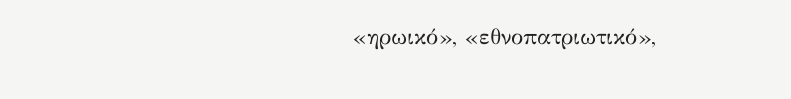«ηρωικό», «εθνοπατριωτικό»,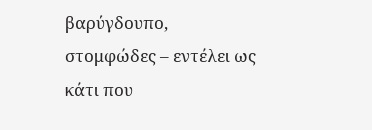βαρύγδουπο, στομφώδες – εντέλει ως κάτι που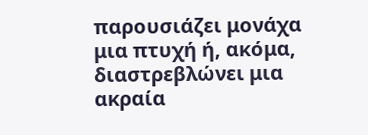παρουσιάζει μονάχα μια πτυχή ή, ακόμα, διαστρεβλώνει μια ακραία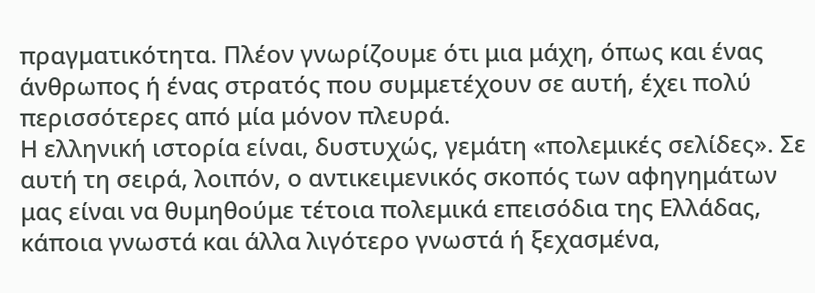πραγματικότητα. Πλέον γνωρίζουμε ότι μια μάχη, όπως και ένας άνθρωπος ή ένας στρατός που συμμετέχουν σε αυτή, έχει πολύ περισσότερες από μία μόνον πλευρά.
Η ελληνική ιστορία είναι, δυστυχώς, γεμάτη «πολεμικές σελίδες». Σε αυτή τη σειρά, λοιπόν, ο αντικειμενικός σκοπός των αφηγημάτων μας είναι να θυμηθούμε τέτοια πολεμικά επεισόδια της Ελλάδας, κάποια γνωστά και άλλα λιγότερο γνωστά ή ξεχασμένα,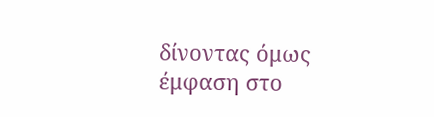δίνοντας όμως έμφαση στο